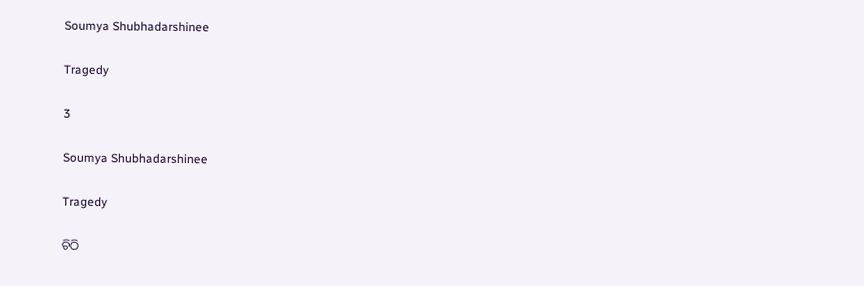Soumya Shubhadarshinee

Tragedy

3

Soumya Shubhadarshinee

Tragedy

ଚିଠି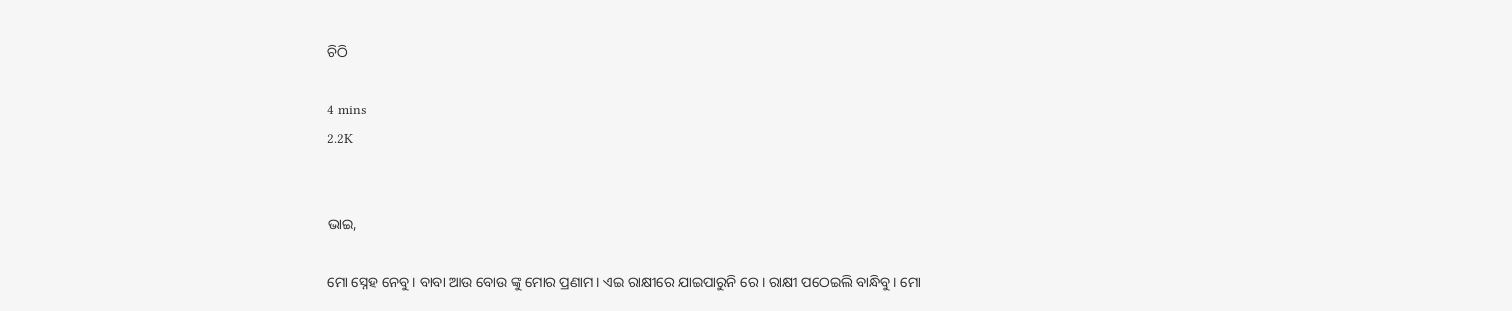ଚିଠି

4 mins
2.2K


ଭାଇ,

ମୋ ସ୍ନେହ ନେବୁ। ବାବା ଆଉ ବୋଉ ଙ୍କୁ ମୋର ପ୍ରଣାମ। ଏଇ ରାକ୍ଷୀରେ ଯାଇପାରୁନି ରେ । ରାକ୍ଷୀ ପଠେଇଲି ବାନ୍ଧିବୁ। ମୋ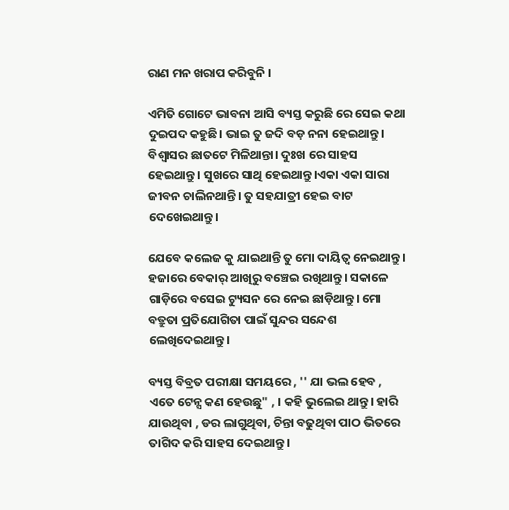ରାଣ ମନ ଖରାପ କରିବୁନି ।

ଏମିତି ଗୋଟେ ଭାବନା ଆସି ବ୍ୟସ୍ତ କରୁଛି ରେ ସେଇ କଥା ଦୁଇପଦ କହୁଛି। ଭାଇ ତୁ ଜଦି ବଡ଼ ନନା ହେଇଥାନ୍ତୁ। ବିଶ୍ୱାସର ଛାତଟେ ମିଳିଥାନ୍ତା। ଦୁଃଖ ରେ ସାହସ ହେଇଥାନ୍ତୁ। ସୁଖରେ ସାଥି ହେଇଥାନ୍ତୁ।ଏକା ଏକା ସାରା ଜୀବନ ଚାଲିନଥାନ୍ତି। ତୁ ସହଯାତ୍ରୀ ହେଇ ବାଟ ଦେଖେଇଥାନ୍ତୁ।

ଯେବେ କଲେଜ କୁ ଯାଇଥାନ୍ତି ତୁ ମୋ ଦାୟିତ୍ୱ ନେଇଥାନ୍ତୁ। ହଜାରେ ବେକାର୍ ଆଖିରୁ ବଞ୍ଚେଇ ରଖିଥାନ୍ତୁ। ସକାଳେ ଗାଡ଼ିରେ ବସେଇ ଟ୍ୟୁସନ ରେ ନେଇ ଛାଡ଼ିଥାନ୍ତୁ। ମୋ ବତ୍ରୁତା ପ୍ରତିଯୋଗିତା ପାଇଁ ସୁନ୍ଦର ସନ୍ଦେଶ ଲେଖିଦେଇଥାନ୍ତୁ।

ବ୍ୟସ୍ତ ବିବ୍ରତ ପରୀକ୍ଷା ସମୟରେ , '' ଯା ଭଲ ହେବ , ଏତେ ଟେନ୍ସ କଣ ହେଉଛୁ" , । କହି ଭୁଲେଇ ଥାନ୍ତୁ। ହାରି ଯାଉଥିବା , ଡର ଲାଗୁଥିବା, ଚିନ୍ତା ବଢୁଥିବା ପାଠ ଭିତରେ ତାଗିଦ କରି ସାହସ ଦେଇଥାନ୍ତୁ।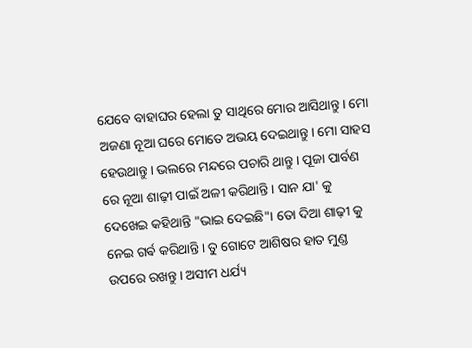ଯେବେ ବାହାଘର ହେଲା ତୁ ସାଥିରେ ମୋର ଆସିଥାନ୍ତୁ। ମୋ ଅଜଣା ନୂଆ ଘରେ ମୋତେ ଅଭୟ ଦେଇଥାନ୍ତୁ। ମୋ ସାହସ ହେଉଥାନ୍ତୁ । ଭଲରେ ମନ୍ଦରେ ପଚାରି ଥାନ୍ତୁ। ପୂଜା ପାର୍ବଣ ରେ ନୂଆ ଶାଢ଼ୀ ପାଇଁ ଅଳୀ କରିଥାନ୍ତି। ସାନ ଯା' କୁ ଦେଖେଇ କହିଥାନ୍ତି "ଭାଇ ଦେଇଛି"। ତୋ ଦିଆ ଶାଢ଼ୀ କୁ ନେଇ ଗର୍ଵ କରିଥାନ୍ତି। ତୁ ଗୋଟେ ଆଶିଷର ହାତ ମୁଣ୍ଡ ଉପରେ ରଖନ୍ତୁ। ଅସୀମ ଧର୍ଯ୍ୟ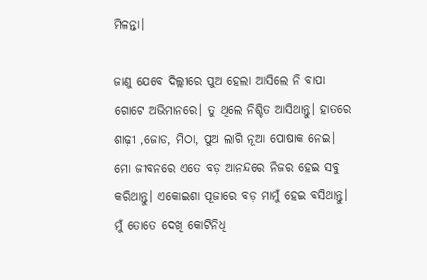ମିଳନ୍ତା।

ଜାଣୁ ଯେବେ ଦିଲ୍ଲୀରେ ପୁଅ ହେଲା ଆସିଲେ ନି ବାପା ଗୋଟେ ଅଭିମାନରେ। ତୁ ଥିଲେ ନିଶ୍ଚିତ ଆସିଥାନ୍ତୁ। ହାତରେ ଶାଢ଼ୀ ,ଜୋଡ, ମିଠା, ପୁଅ ଲାଗି ନୂଆ ପୋଷାକ ନେଇ। ମୋ ଜୀବନରେ ଏତେ ବଡ଼ ଆନନ୍ଦରେ ନିଜର ହେଇ ସବୁ କରିଥାନ୍ତୁ। ଏକୋଇଶା ପୂଜାରେ ବଡ଼ ମାମୁଁ ହେଇ ବସିଥାନ୍ତୁ। ମୁଁ ତୋତେ ଦେଖି କୋଟିନିଧି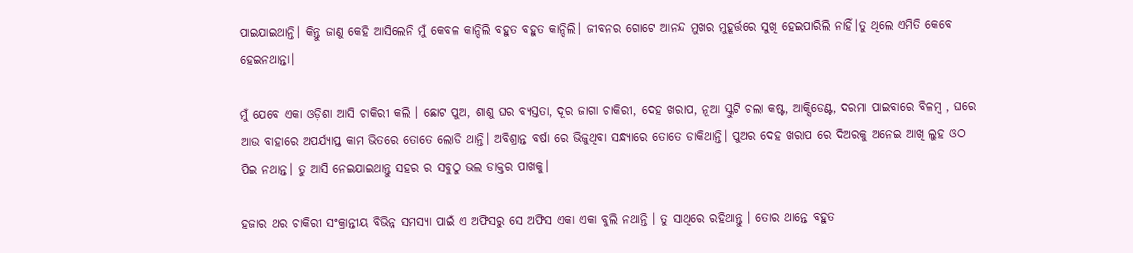ପାଇଯାଇଥାନ୍ତି। କିନ୍ତୁ ଜାଣୁ କେହି ଆସିଲେନି ମୁଁ କେବଳ କାନ୍ଦିଲି ବହୁତ ବହୁତ କାନ୍ଦିଲି। ଜୀବନର ଗୋଟେ ଆନନ୍ଦ ମୁଖର ମୁହୂର୍ତ୍ତରେ ସୁଖି ହେଇପାରିଲି ନାହିଁ।ତୁ ଥିଲେ ଏମିତି କେବେ ହେଇନଥାନ୍ତା।

ମୁଁ ଯେବେ ଏକା ଓଡ଼ିଶା ଆସି ଚାକିରୀ କଲି । ଛୋଟ ପୁଅ, ଶାଶୁ ଘର ବ୍ୟସ୍ତତା, ଦୂର ଜାଗା ଚାକିରୀ, ଦେହ ଖରାପ, ନୂଆ ସ୍କୁଟି ଚଲା କଷ୍ଟ, ଆକ୍ସିଡେଣ୍ଟ, ଦରମା ପାଇବାରେ ବିଳମ୍ବ , ଘରେ ଆଉ ବାହାରେ ଅପର୍ଯ୍ୟାପ୍ତ କାମ ଭିତରେ ତୋତେ ଲୋଡି ଥାନ୍ତି। ଅବିଶ୍ରାନ୍ତ ବର୍ଷା ରେ ଭିଜୁଥିବା ସନ୍ଧ୍ୟାରେ ତୋତେ ଡାକିଥାନ୍ତି। ପୁଅର ଦେହ ଖରାପ ରେ ଦିଅରକୁ ଅନେଇ ଆଖି ଲୁହ ଓଠ ପିଇ ନଥାନ୍ତ। ତୁ ଆସି ନେଇଯାଇଥାନ୍ତୁ ସହର ର ସବୁଠୁ ଭଲ ଡାକ୍ତର ପାଖକୁ।

ହଜାର ଥର ଚାକିରୀ ସଂକ୍ରାନ୍ତୀୟ ବିଭିନ୍ନ ସମସ୍ୟା ପାଇଁ ଏ ଅଫିସରୁ ସେ ଅଫିସ ଏକା ଏକା ବୁଲି ନଥାନ୍ତି । ତୁ ସାଥିରେ ରହିଥାନ୍ତୁ । ତୋର ଥାନ୍ତେ ବହୁତ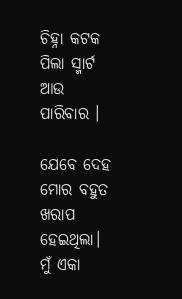ଚିହ୍ନା କଟକ ପିଲା ସ୍ମାର୍ଟ ଆଉ ପାରିବାର ।

ଯେବେ ଦେହ ମୋର ବହୁତ ଖରାପ ହେଇଥିଲା। ମୁଁ ଏକା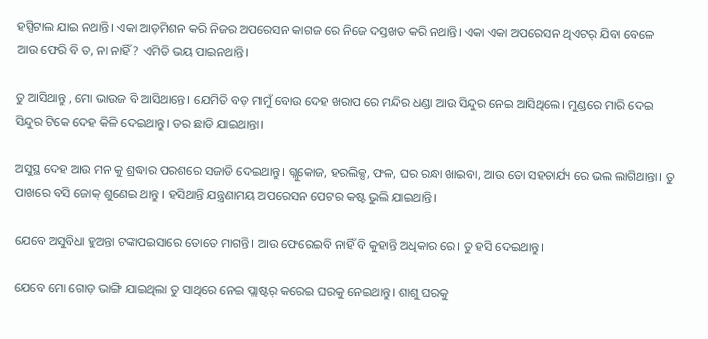ହସ୍ପିଟାଲ ଯାଇ ନଥାନ୍ତି। ଏକା ଆଡ଼ମିଶନ କରି ନିଜର ଅପରେସନ କାଗଜ ରେ ନିଜେ ଦସ୍ତଖତ କରି ନଥାନ୍ତି। ଏକା ଏକା ଅପରେସନ ଥିଏଟର୍ ଯିବା ବେଳେ ଆଉ ଫେରି ବି ତ, ନା ନାହିଁ? ଏମିତି ଭୟ ପାଇନଥାନ୍ତି।

ତୁ ଆସିଥାନ୍ତୁ , ମୋ ଭାଉଜ ବି ଆସିଥାନ୍ତେ। ଯେମିତି ବଡ଼ ମାମୁଁ ବୋଉ ଦେହ ଖରାପ ରେ ମନ୍ଦିର ଧଣ୍ଡା ଆଉ ସିନ୍ଦୁର ନେଇ ଆସିଥିଲେ। ମୁଣ୍ଡରେ ମାରି ଦେଇ ସିନ୍ଦୁର ଟିକେ ଦେହ କିଳି ଦେଇଥାନ୍ତୁ। ଡର ଛାଡି ଯାଇଥାନ୍ତା।

ଅସୁସ୍ଥ ଦେହ ଆଉ ମନ କୁ ଶ୍ରଦ୍ଧାର ପରଶରେ ସଜାଡି ଦେଇଥାନ୍ତୁ। ଗ୍ଲୁକୋଜ, ହରଲିକ୍ସ, ଫଳ, ଘର ରନ୍ଧା ଖାଇବା, ଆଉ ତୋ ସହଚାର୍ଯ୍ୟ ରେ ଭଲ ଲାଗିଥାନ୍ତା। ତୁ ପାଖରେ ବସି ଜୋକ୍ ଶୁଣେଇ ଥାନ୍ତୁ । ହସିଥାନ୍ତି ଯନ୍ତ୍ରଣାମୟ ଅପରେସନ ପେଟର କଷ୍ଟ ଭୁଲି ଯାଇଥାନ୍ତି।

ଯେବେ ଅସୁବିଧା ହୁଅନ୍ତା ଟଙ୍କାପଇସାରେ ତୋତେ ମାଗନ୍ତି। ଆଉ ଫେରେଇବି ନାହିଁ ବି କୁହାନ୍ତି ଅଧିକାର ରେ। ତୁ ହସି ଦେଇଥାନ୍ତୁ।

ଯେବେ ମୋ ଗୋଡ଼ ଭାଙ୍ଗି ଯାଇଥିଲା ତୁ ସାଥିରେ ନେଇ ପ୍ଲାଷ୍ଟର୍ କରେଇ ଘରକୁ ନେଇଥାନ୍ତୁ। ଶାଶୁ ଘରକୁ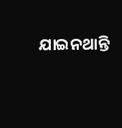ଯାଇନଥାନ୍ତି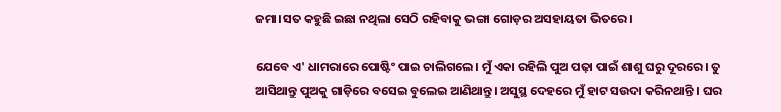ଜମା।ସତ କହୁଛି ଇଛା ନଥିଲା ସେଠି ରହିବାକୁ ଭଙ୍ଗା ଗୋଡ଼ର ଅସହାୟତା ଭିତରେ।

ଯେବେ ଏ' ଧାମରାରେ ପୋଷ୍ଟିଂ ପାଇ ଚାଲିଗଲେ। ମୁଁ ଏକା ରହିଲି ପୁଅ ପଢ଼ା ପାଇଁ ଶାଶୁ ଘରୁ ଦୂରରେ। ତୁ ଆସିଥାନ୍ତୁ ପୁଅକୁ ଗାଡ଼ିରେ ବସେଇ ବୁଲେଇ ଆଣିଥାନ୍ତୁ। ଅସୁସ୍ଥ ଦେହରେ ମୁଁ ହାଟ ସଉଦା କରିନଥାନ୍ତି । ଘର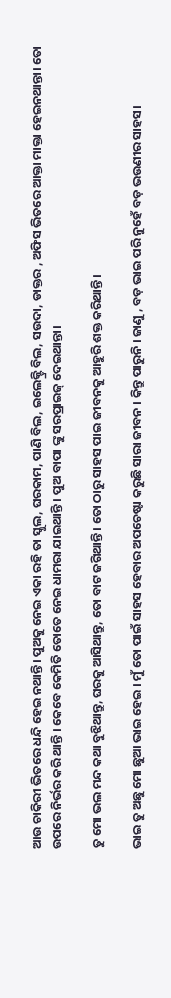ଆଉ ଚାକିରୀ ଭିତରେ ଧନ୍ଦି ହେଇ ନଥାନ୍ତି। ପୁଅକୁ ନେଇ ଏକା ରହି ତା ସ୍କୁଲ, ଘରକାମ, ପାଣି ବିଲ, ଇଲେକ୍ଟ୍ରି ବିଲ, ସଉଦା, ଡାକ୍ତର , ଅଫିସ ଭିତରେ ଆକ୍ତା ମାକ୍ତା ହେଇନଥାନ୍ତା। ତୋ ଉପରେ ନିର୍ଭର କରି ଥାନ୍ତି । କେବେ କେମିତି ତୋତେ ନେଇ ଧାମରା ଯାଇଥାନ୍ତି । ପୁଅ ବାପା ଙ୍କୁ ସରପ୍ରାଇଜ୍ ଦେଇଥାନ୍ତା।

ତୁ ମୋ ଭଲ ମନ୍ଦ କଥା ବୁଝିଥାନ୍ତୁ, ଘରକୁ ଆସିଥାନ୍ତୁ, ତୋ ବାଟ ଜଗିଥାନ୍ତି। ତୋ ଠାରୁ ସାହସ ପାଇ ଜୀବନକୁ ଆହୁରି ଶକ୍ତ କରିଥାନ୍ତି।

ଭାଇ ତୁ ଅଛୁ ମୋ ଛୁଆ ଭାଇ ହେଇ । ମୁଁ ତୋ ପାଇଁ ସାହସ ହେବାର ଅପଚେଷ୍ଟା କରୁଛି ସାରା ଜୀବନ । କିନ୍ତୁ ପାରୁନି । ଜାଣୁ , ବଡ଼ ଭାଇ ପରି ନୁହେଁ ବଡ଼ ଭଉଣୀର ସାହସ।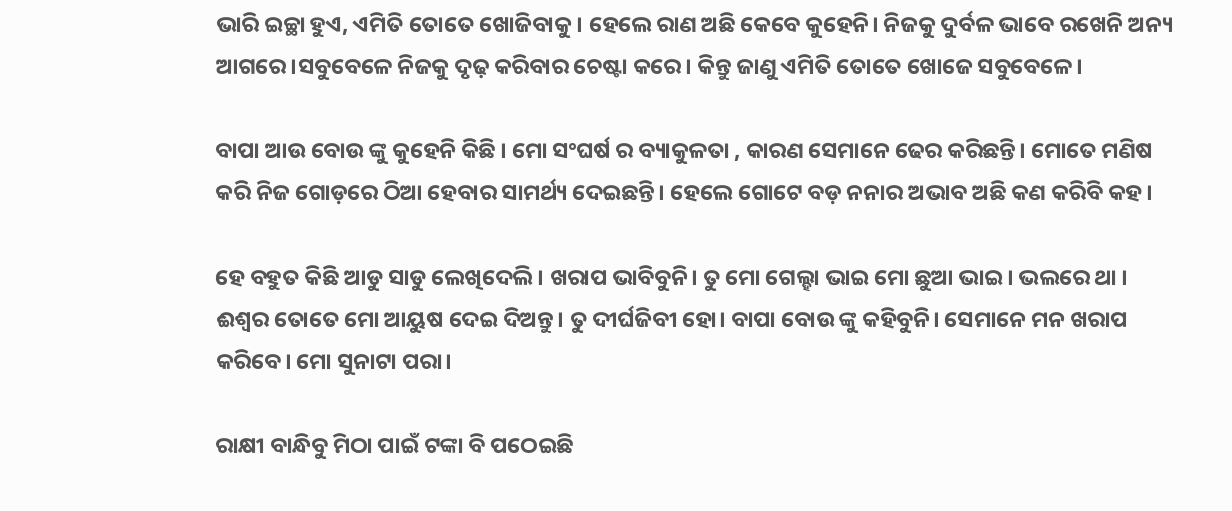ଭାରି ଇଚ୍ଛା ହୁଏ, ଏମିତି ତୋତେ ଖୋଜିବାକୁ । ହେଲେ ରାଣ ଅଛି କେବେ କୁହେନି। ନିଜକୁ ଦୁର୍ବଳ ଭାବେ ରଖେନି ଅନ୍ୟ ଆଗରେ।ସବୁବେଳେ ନିଜକୁ ଦୃଢ଼ କରିବାର ଚେଷ୍ଟା କରେ। କିନ୍ତୁ ଜାଣୁ ଏମିତି ତୋତେ ଖୋଜେ ସବୁବେଳେ।

ବାପା ଆଉ ବୋଉ ଙ୍କୁ କୁହେନି କିଛି । ମୋ ସଂଘର୍ଷ ର ବ୍ୟାକୁଳତା , କାରଣ ସେମାନେ ଢେର କରିଛନ୍ତି। ମୋତେ ମଣିଷ କରି ନିଜ ଗୋଡ଼ରେ ଠିଆ ହେବାର ସାମର୍ଥ୍ୟ ଦେଇଛନ୍ତି। ହେଲେ ଗୋଟେ ବଡ଼ ନନାର ଅଭାବ ଅଛି କଣ କରିବି କହ।

ହେ ବହୁତ କିଛି ଆଡୁ ସାଡୁ ଲେଖିଦେଲି। ଖରାପ ଭାବିବୁନି। ତୁ ମୋ ଗେଲ୍ହା ଭାଇ ମୋ ଛୁଆ ଭାଇ। ଭଲରେ ଥା । ଈଶ୍ୱର ତୋତେ ମୋ ଆୟୁଷ ଦେଇ ଦିଅନ୍ତୁ। ତୁ ଦୀର୍ଘଜିବୀ ହୋ। ବାପା ବୋଉ ଙ୍କୁ କହିବୁନି। ସେମାନେ ମନ ଖରାପ କରିବେ। ମୋ ସୁନାଟା ପରା।

ରାକ୍ଷୀ ବାନ୍ଧିବୁ ମିଠା ପାଇଁ ଟଙ୍କା ବି ପଠେଇଛି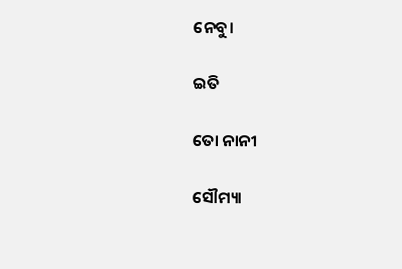ନେବୁ।

ଇତି

ତୋ ନାନୀ

ସୌମ୍ୟା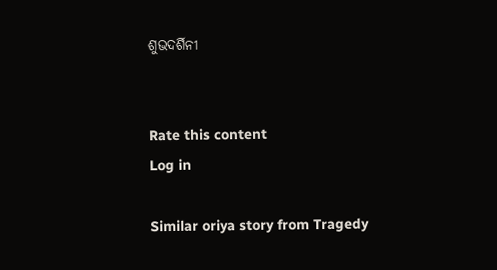ଶୁଭଦର୍ଶିନୀ


Rate this content
Log in

Similar oriya story from Tragedy